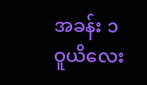အခန်း ၁ ဝူယိလေး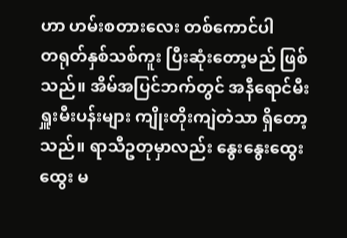ဟာ ဟမ်းစတားလေး တစ်ကောင်ပါ
တရုတ်နှစ်သစ်ကူး ပြီးဆုံးတော့မည် ဖြစ်သည်။ အိမ်အပြင်ဘက်တွင် အနီရောင်မီးရှူးမီးပန်းများ ကျိုးတိုးကျဲတဲသာ ရှိတော့သည်။ ရာသီဥတုမှာလည်း နွေးနွေးထွေးထွေး မ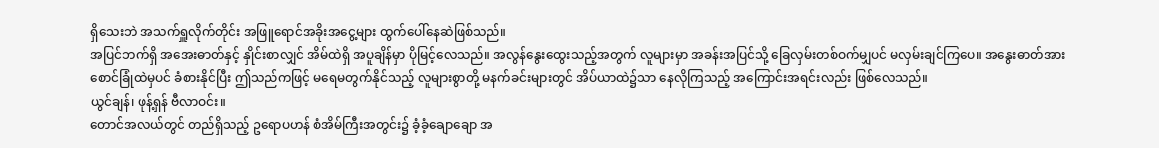ရှိသေးဘဲ အသက်ရှူလိုက်တိုင်း အဖြူရောင်အခိုးအငွေ့များ ထွက်ပေါ်နေဆဲဖြစ်သည်။
အပြင်ဘက်ရှိ အအေးဓာတ်နှင့် နှိုင်းစာလျှင် အိမ်ထဲရှိ အပူချိန်မှာ ပိုမြင့်လေသည်။ အလွန်နွေးထွေးသည့်အတွက် လူများမှာ အခန်းအပြင်သို့ ခြေလှမ်းတစ်ဝက်မျှပင် မလှမ်းချင်ကြပေ။ အနွေးဓာတ်အား စောင်ခြုံထဲမှပင် ခံစားနိုင်ပြီး ဤသည်ကဖြင့် မရေမတွက်နိုင်သည့် လူများစွာတို့ မနက်ခင်းများတွင် အိပ်ယာထဲ၌သာ နေလိုကြသည့် အကြောင်းအရင်းလည်း ဖြစ်လေသည်။
ယွင်ချန်၊ ဖုန့်ရှန် ဗီလာဝင်း။
တောင်အလယ်တွင် တည်ရှိသည့် ဥရောပဟန် စံအိမ်ကြီးအတွင်း၌ ခံ့ခံ့ချောချော အ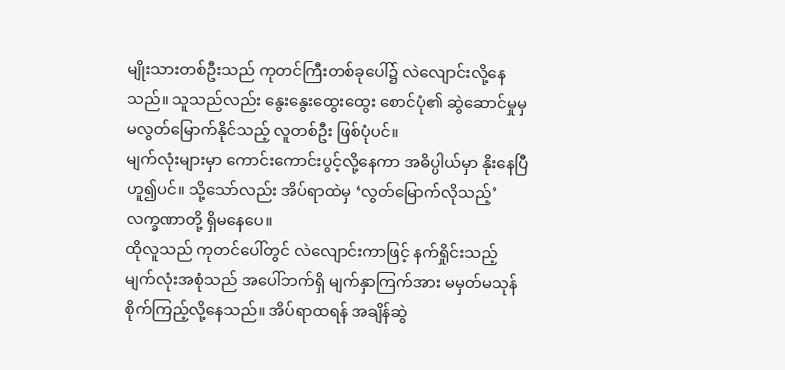မျိုးသားတစ်ဦးသည် ကုတင်ကြီးတစ်ခုပေါ်၌ လဲလျောင်းလို့နေသည်။ သူသည်လည်း နွေးနွေးထွေးထွေး စောင်ပုံ၏ ဆွဲဆောင်မှုမှ မလွတ်မြောက်နိုင်သည့် လူတစ်ဦး ဖြစ်ပုံပင်။
မျက်လုံးများမှာ ကောင်းကောင်းပွင့်လို့နေကာ အဓိပ္ပါယ်မှာ နိုးနေပြီ ဟူ၍ပင်။ သို့သော်လည်း အိပ်ရာထဲမှ ‘လွတ်မြောက်လိုသည့်’ လက္ခဏာတို့ ရှိမနေပေ။
ထိုလူသည် ကုတင်ပေါ်တွင် လဲလျောင်းကာဖြင့် နက်ရှိုင်းသည့် မျက်လုံးအစုံသည် အပေါ်ဘက်ရှိ မျက်နှာကြက်အား မမှတ်မသုန် စိုက်ကြည့်လို့နေသည်။ အိပ်ရာထရန် အချိန်ဆွဲ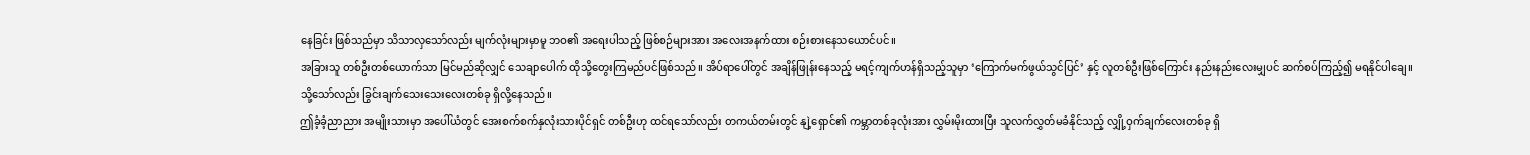နေခြင်း ဖြစ်သည်မှာ သိသာလှသော်လည်း မျက်လုံးများမှာမူ ဘဝ၏ အရေးပါသည့် ဖြစ်စဉ်များအား အလေးအနက်ထား စဉ်းစားနေသယောင်ပင်။
အခြားသူ တစ်ဦးတစ်ယောက်သာ မြင်မည်ဆိုလျှင် သေချာပေါက် ထိုသို့တွေးကြမည်ပင်ဖြစ်သည်။ အိပ်ရာပေါ်တွင် အချိန်ဖြုန်းနေသည့် မရင့်ကျက်ဟန်ရှိသည့်သူမှာ ‘ကြောက်မက်ဖွယ်သွင်ပြင်’ နှင့် လူတစ်ဦးဖြစ်ကြောင်း နည်းနည်းလေးမျှပင် ဆက်စပ်ကြည့်၍ မရနိုင်ပါချေ။
သို့သော်လည်း ခြွင်းချက်သေးသေးလေးတစ်ခု ရှိလို့နေသည်။
ဤခံ့ခံ့ညာညား အမျိုးသားမှာ အပေါ်ယံတွင် အေးစက်စက်နှလုံးသားပိုင်ရှင် တစ်ဦးဟု ထင်ရသော်လည်း တကယ်တမ်းတွင် နျဲ့ရှောင်၏ ကမ္ဘာတစ်ခုလုံးအား လွှမ်းမိုးထားပြီး သူလက်လွှတ်မခံနိုင်သည့် လျှို့ဝှက်ချက်လေးတစ်ခု ရှိ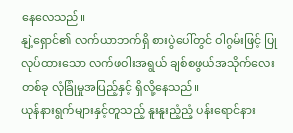နေလေသည်။
နျဲ့ရှောင်၏ လက်ယာဘက်ရှိ စားပွဲပေါ်တွင် ဝါဂွမ်းဖြင့် ပြုလုပ်ထားသော လက်ဖဝါးအရွယ် ချစ်စဖွယ်အသိုက်လေးတစ်ခု လုံခြုံမှုအပြည့်နှင့် ရှိလို့နေသည်။
ယုန်နားရွက်များနှင့်တူသည့် နူးနူးညံ့ညံ့ ပန်းရောင်နား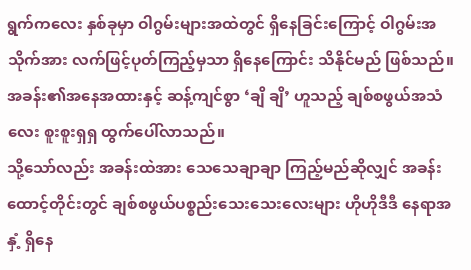ရွက်ကလေး နှစ်ခုမှာ ဝါဂွမ်းများအထဲတွင် ရှိနေခြင်းကြောင့် ဝါဂွမ်းအသိုက်အား လက်ဖြင့်ပုတ်ကြည့်မှသာ ရှိနေကြောင်း သိနိုင်မည် ဖြစ်သည်။ အခန်း၏အနေအထားနှင့် ဆန့်ကျင်စွာ ‘ချိ ချိ’ ဟူသည့် ချစ်စဖွယ်အသံလေး စူးစူးရှရှ ထွက်ပေါ်လာသည်။
သို့သော်လည်း အခန်းထဲအား သေသေချာချာ ကြည့်မည်ဆိုလျှင် အခန်းထောင့်တိုင်းတွင် ချစ်စဖွယ်ပစ္စည်းသေးသေးလေးများ ဟိုဟိုဒီဒီ နေရာအနှံ့ ရှိနေ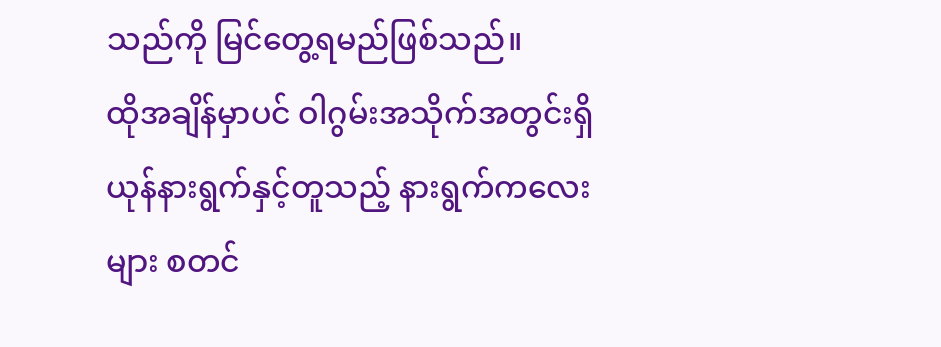သည်ကို မြင်တွေ့ရမည်ဖြစ်သည်။
ထိုအချိန်မှာပင် ဝါဂွမ်းအသိုက်အတွင်းရှိ ယုန်နားရွက်နှင့်တူသည့် နားရွက်ကလေးများ စတင်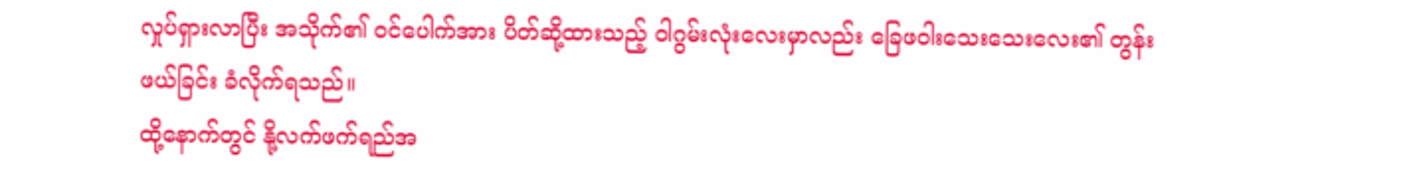လှုပ်ရှားလာပြီး အသိုက်၏ ဝင်ပေါက်အား ပိတ်ဆို့ထားသည့် ဝါဂွမ်းလုံးလေးမှာလည်း ခြေဖဝါးသေးသေးလေး၏ တွန်းဖယ်ခြင်း ခံလိုက်ရသည်။
ထို့နောက်တွင် နို့လက်ဖက်ရည်အ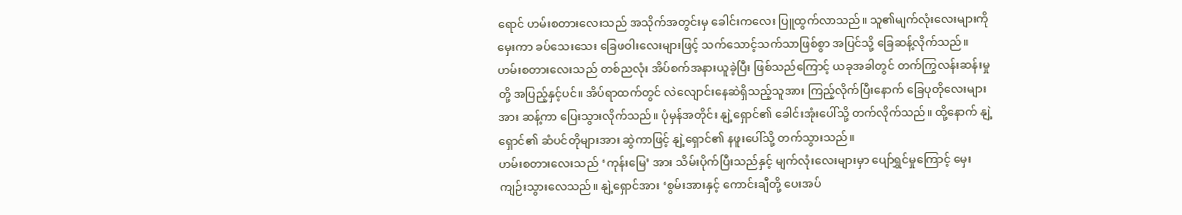ရောင် ဟမ်းစတားလေးသည် အသိုက်အတွင်းမှ ခေါင်းကလေး ပြူထွက်လာသည်။ သူ၏မျက်လုံးလေးများကို မှေးကာ ခပ်သေးသေး ခြေဖဝါးလေးများဖြင့် သက်သောင့်သက်သာဖြစ်စွာ အပြင်သို့ ခြေဆန့်လိုက်သည်။
ဟမ်းစတားလေးသည် တစ်ညလုံး အိပ်စက်အနားယူခဲ့ပြီး ဖြစ်သည်ကြောင့် ယခုအခါတွင် တက်ကြွလန်းဆန်းမှုတို့ အပြည့်နှင့်ပင်။ အိပ်ရာထက်တွင် လဲလျောင်းနေဆဲရှိသည့်သူအား ကြည့်လိုက်ပြီးနောက် ခြေပုတိုလေးများအား ဆန့်ကာ ပြေးသွားလိုက်သည်။ ပုံမှန်အတိုင်း နျဲ့ရှောင်၏ ခေါင်းအုံးပေါ်သို့ တက်လိုက်သည်။ ထို့နောက် နျဲ့ရှောင်၏ ဆံပင်တိုများအား ဆွဲကာဖြင့် နျဲ့ရှောင်၏ နဖူးပေါ်သို့ တက်သွားသည်။
ဟမ်းစတားလေးသည် ‘ကုန်းမြေ’ အား သိမ်းပိုက်ပြီးသည်နှင့် မျက်လုံးလေးများမှာ ပျော်ရွှင်မှုကြောင့် မှေးကျဉ်းသွားလေသည်။ နျဲ့ရှောင်အား ‘စွမ်းအားနှင့် ကောင်းချီတို့ ပေးအပ်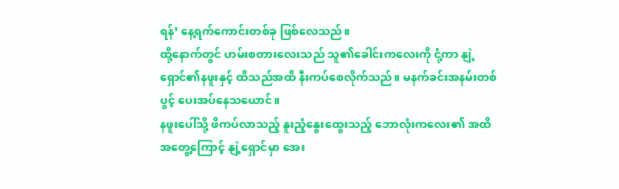ရန်’ နေ့ရက်ကောင်းတစ်ခု ဖြစ်လေသည်။
ထို့နောက်တွင် ဟမ်းစတားလေးသည် သူ၏ခေါင်းကလေးကို ငုံ့ကာ နျဲ့ရှောင်၏နဖူးနှင့် ထိသည်အထိ နီးကပ်စေလိုက်သည်။ မနက်ခင်းအနမ်းတစ်ပွင့် ပေးအပ်နေသယောင်။
နဖူးပေါ်သို့ ဖိကပ်လာသည့် နူးညံ့နွေးထွေးသည့် ဘောလုံးကလေး၏ အထိအတွေ့ကြောင့် နျဲ့ရှောင်မှာ အေး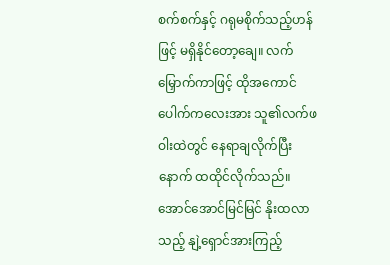စက်စက်နှင့် ဂရုမစိုက်သည့်ဟန်ဖြင့် မရှိနိုင်တော့ချေ။ လက်မြှောက်ကာဖြင့် ထိုအကောင်ပေါက်ကလေးအား သူ၏လက်ဖဝါးထဲတွင် နေရာချလိုက်ပြီးနောက် ထထိုင်လိုက်သည်။
အောင်အောင်မြင်မြင် နိုးထလာသည့် နျဲ့ရှောင်အားကြည့်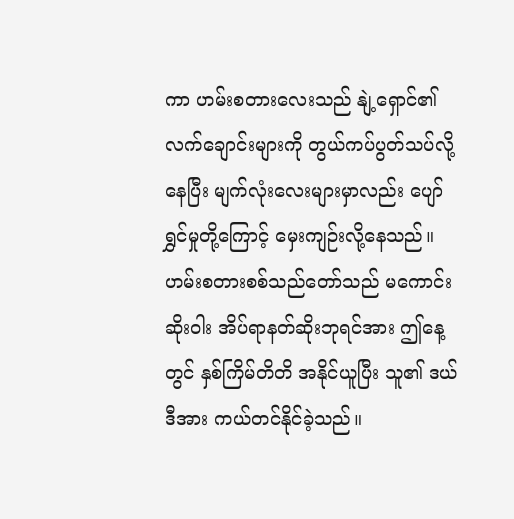ကာ ဟမ်းစတားလေးသည် နျဲ့ရှောင်၏ လက်ချောင်းများကို တွယ်ကပ်ပွတ်သပ်လို့နေပြီး မျက်လုံးလေးများမှာလည်း ပျော်ရွှင်မှုတို့ကြောင့် မှေးကျဉ်းလို့နေသည်။
ဟမ်းစတားစစ်သည်တော်သည် မကောင်းဆိုးဝါး အိပ်ရာနတ်ဆိုးဘုရင်အား ဤနေ့တွင် နှစ်ကြိမ်တိတိ အနိုင်ယူပြီး သူ၏ ဒယ်ဒီအား ကယ်တင်နိုင်ခဲ့သည်။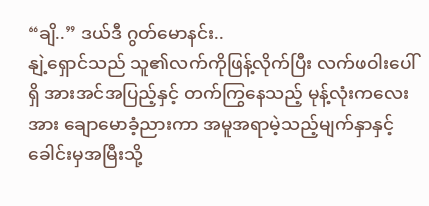“ချိ..” ဒယ်ဒီ ဂွတ်မောနင်း..
နျဲ့ရှောင်သည် သူ၏လက်ကိုဖြန့်လိုက်ပြီး လက်ဖဝါးပေါ်ရှိ အားအင်အပြည့်နှင့် တက်ကြွနေသည့် မုန့်လုံးကလေးအား ချောမောခံ့ညားကာ အမူအရာမဲ့သည့်မျက်နှာနှင့် ခေါင်းမှအမြီးသို့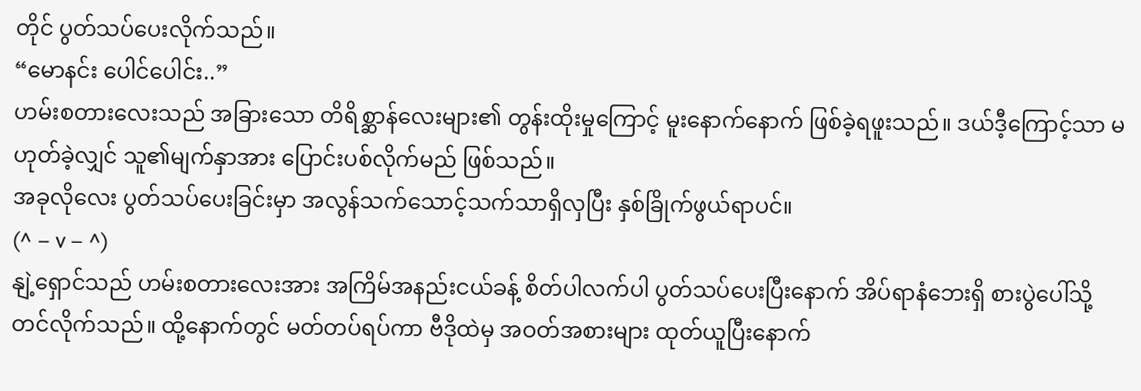တိုင် ပွတ်သပ်ပေးလိုက်သည်။
“မောနင်း ပေါင်ပေါင်း..”
ဟမ်းစတားလေးသည် အခြားသော တိရိစ္ဆာန်လေးများ၏ တွန်းထိုးမှုကြောင့် မူးနောက်နောက် ဖြစ်ခဲ့ရဖူးသည်။ ဒယ်ဒီ့ကြောင့်သာ မဟုတ်ခဲ့လျှင် သူ၏မျက်နှာအား ပြောင်းပစ်လိုက်မည် ဖြစ်သည်။
အခုလိုလေး ပွတ်သပ်ပေးခြင်းမှာ အလွန်သက်သောင့်သက်သာရှိလှပြီး နှစ်ခြိုက်ဖွယ်ရာပင်။
(^ – v – ^)
နျဲ့ရှောင်သည် ဟမ်းစတားလေးအား အကြိမ်အနည်းငယ်ခန့် စိတ်ပါလက်ပါ ပွတ်သပ်ပေးပြီးနောက် အိပ်ရာနံဘေးရှိ စားပွဲပေါ်သို့ တင်လိုက်သည်။ ထို့နောက်တွင် မတ်တပ်ရပ်ကာ ဗီဒိုထဲမှ အဝတ်အစားများ ထုတ်ယူပြီးနောက်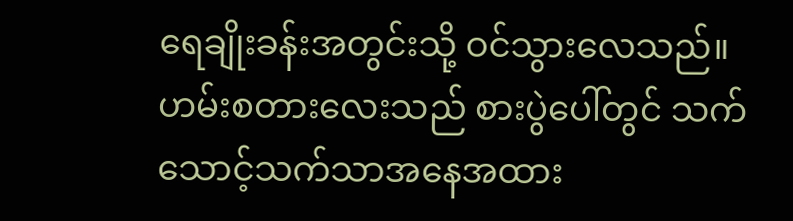ရေချိုးခန်းအတွင်းသို့ ဝင်သွားလေသည်။
ဟမ်းစတားလေးသည် စားပွဲပေါ်တွင် သက်သောင့်သက်သာအနေအထား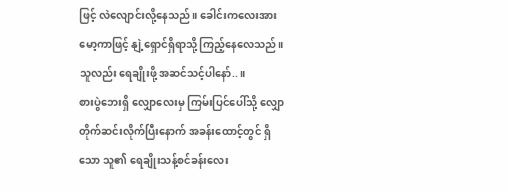ဖြင့် လဲလျောင်းလို့နေသည်။ ခေါင်းကလေးအား မော့ကာဖြင့် နျဲ့ရှောင်ရှိရာသို့ ကြည့်နေလေသည်။ သူလည်း ရေချိုးဖို့ အဆင်သင့်ပါနော်..။
စားပွဲဘေးရှိ လျှောလေးမှ ကြမ်းပြင်ပေါ်သို့ လျှောတိုက်ဆင်းလိုက်ပြီးနောက် အခန်းထောင့်တွင် ရှိသော သူ၏ ရေချိုးသန့်စင်ခန်းလေး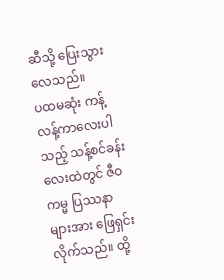ဆီသို့ ပြေးသွားလေသည်။
ပထမဆုံး ကန့်လန့်ကာလေးပါသည့် သန့်စင်ခန်းလေးထဲတွင် ဇီဝကမ္မ ပြဿနာများအား ဖြေရှင်းလိုက်သည်။ ထို့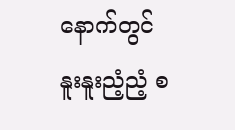နောက်တွင် နူးနူးညံ့ညံ့ စ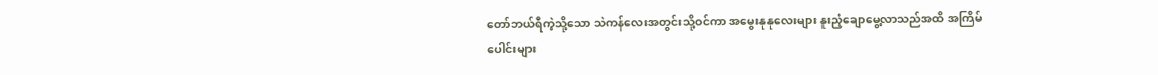တော်ဘယ်ရီကဲ့သို့သော သဲကန်လေးအတွင်းသို့ဝင်ကာ အမွေးနုနုလေးများ နူးညံ့ချောမွေ့လာသည်အထိ အကြိမ်ပေါင်းများ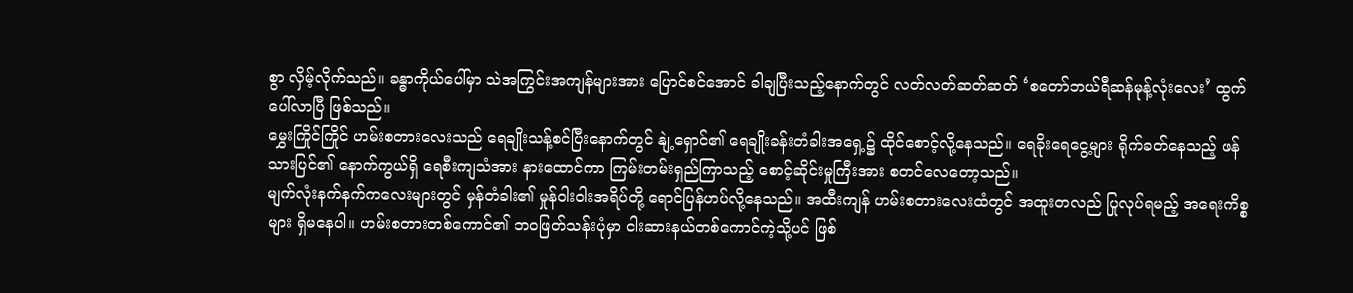စွာ လှိမ့်လိုက်သည်။ ခန္ဓာကိုယ်ပေါ်မှာ သဲအကြွင်းအကျန်များအား ပြောင်စင်အောင် ခါချပြီးသည့်နောက်တွင် လတ်လတ်ဆတ်ဆတ် ‘စတော်ဘယ်ရီဆန်မုန့်လုံးလေး’ ထွက်ပေါ်လာပြီ ဖြစ်သည်။
မွှေးကြိုင်ကြိုင် ဟမ်းစတားလေးသည် ရေချိုးသန့်စင်ပြီးနောက်တွင် နျဲ့ရှောင်၏ ရေချိုးခန်းတံခါးအရှေ့၌ ထိုင်စောင့်လို့နေသည်။ ရေခိုးရေငွေ့များ ရိုက်ခတ်နေသည့် ဖန်သားပြင်၏ နောက်ကွယ်ရှိ ရေစီးကျသံအား နားထောင်ကာ ကြမ်းတမ်းရှည်ကြာသည့် စောင့်ဆိုင်းမှုကြီးအား စတင်လေတော့သည်။
မျက်လုံးနက်နက်ကလေးများတွင် မှန်တံခါး၏ မှုန်ဝါးဝါးအရိပ်တို့ ရောင်ပြန်ဟပ်လို့နေသည်။ အထီးကျန် ဟမ်းစတားလေးထံတွင် အထူးတလည် ပြုလုပ်ရမည့် အရေးကိစ္စများ ရှိမနေပါ။ ဟမ်းစတားတစ်ကောင်၏ ဘဝဖြတ်သန်းပုံမှာ ငါးဆားနယ်တစ်ကောင်ကဲ့သို့ပင် ဖြစ်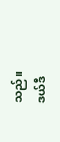သည်။
ဒယ်ဒီ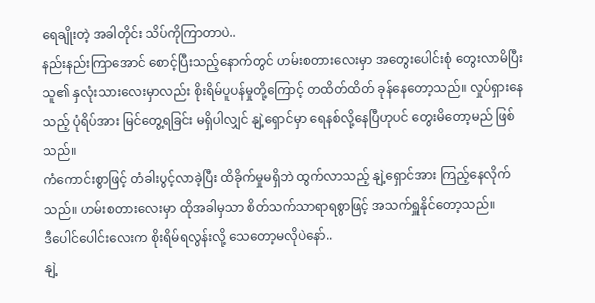ရေချိုးတဲ့ အခါတိုင်း သိပ်ကိုကြာတာပဲ..
နည်းနည်းကြာအောင် စောင့်ပြီးသည့်နောက်တွင် ဟမ်းစတားလေးမှာ အတွေးပေါင်းစုံ တွေးလာမိပြီး သူ၏ နှလုံးသားလေးမှာလည်း စိုးရိမ်ပူပန်မှုတို့ကြောင့် တထိတ်ထိတ် ခုန်နေတော့သည်။ လှုပ်ရှားနေသည့် ပုံရိပ်အား မြင်တွေ့ရခြင်း မရှိပါလျှင် နျဲ့ရှောင်မှာ ရေနစ်လို့နေပြီဟုပင် တွေးမိတော့မည် ဖြစ်သည်။
ကံကောင်းစွာဖြင့် တံခါးပွင့်လာခဲ့ပြီး ထိခိုက်မှုမရှိဘဲ ထွက်လာသည့် နျဲ့ရှောင်အား ကြည့်နေလိုက်သည်။ ဟမ်းစတားလေးမှာ ထိုအခါမှသာ စိတ်သက်သာရာရစွာဖြင့် အသက်ရှူနိုင်တော့သည်။
ဒီပေါင်ပေါင်းလေးက စိုးရိမ်ရလွန်းလို့ သေတော့မလိုပဲနော်..
နျဲ့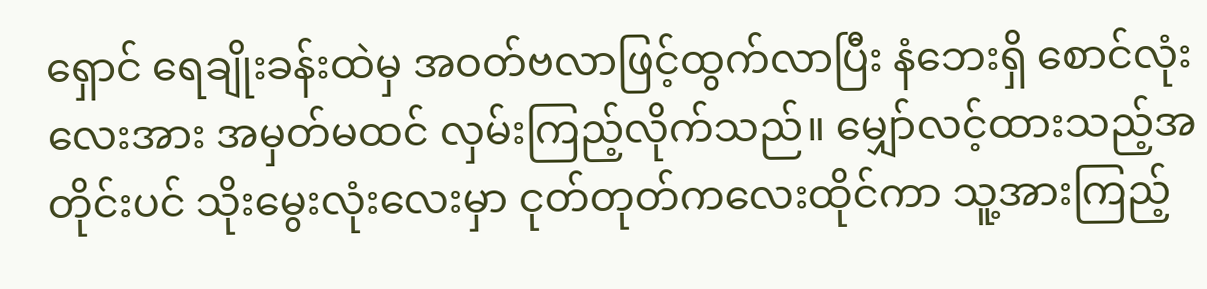ရှောင် ရေချိုးခန်းထဲမှ အဝတ်ဗလာဖြင့်ထွက်လာပြီး နံဘေးရှိ စောင်လုံးလေးအား အမှတ်မထင် လှမ်းကြည့်လိုက်သည်။ မျှော်လင့်ထားသည့်အတိုင်းပင် သိုးမွေးလုံးလေးမှာ ငုတ်တုတ်ကလေးထိုင်ကာ သူ့အားကြည့်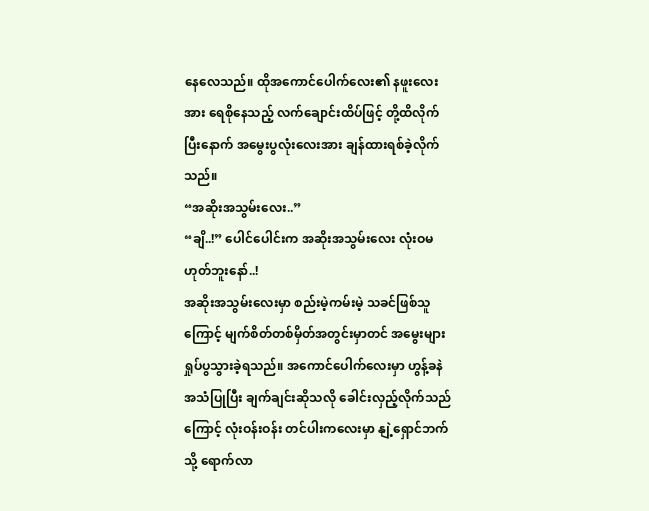နေလေသည်။ ထိုအကောင်ပေါက်လေး၏ နဖူးလေးအား ရေစိုနေသည့် လက်ချောင်းထိပ်ဖြင့် တို့ထိလိုက်ပြီးနောက် အမွေးပွလုံးလေးအား ချန်ထားရစ်ခဲ့လိုက်သည်။
“အဆိုးအသွမ်းလေး..”
“ချိ..!” ပေါင်ပေါင်းက အဆိုးအသွမ်းလေး လုံးဝမဟုတ်ဘူးနော်..!
အဆိုးအသွမ်းလေးမှာ စည်းမဲ့ကမ်းမဲ့ သခင်ဖြစ်သူကြောင့် မျက်စိတ်တစ်မှိတ်အတွင်းမှာတင် အမွေးများ ရှုပ်ပွသွားခဲ့ရသည်။ အကောင်ပေါက်လေးမှာ ဟွန့်ခနဲ အသံပြုပြီး ချက်ချင်းဆိုသလို ခေါင်းလှည့်လိုက်သည်ကြောင့် လုံးဝန်းဝန်း တင်ပါးကလေးမှာ နျဲ့ရှောင်ဘက်သို့ ရောက်လာ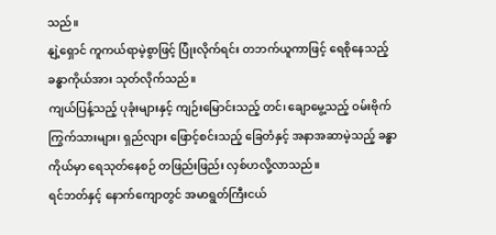သည်။
နျဲ့ရှောင် ကူကယ်ရာမဲ့စွာဖြင့် ပြုံးလိုက်ရင်း တဘက်ယူကာဖြင့် ရေစိုနေသည့် ခန္ဓာကိုယ်အား သုတ်လိုက်သည်။
ကျယ်ပြန့်သည့် ပုခုံးများနှင့် ကျဉ်းမြောင်းသည့် တင်၊ ချောမွေ့သည့် ဝမ်းဗိုက်ကြွက်သားများ၊ ရှည်လျား ဖြောင့်စင်းသည့် ခြေတံနှင့် အနာအဆာမဲ့သည့် ခန္ဓာကိုယ်မှာ ရေသုတ်နေစဉ် တဖြည်းဖြည်း လှစ်ဟလို့လာသည်။
ရင်ဘတ်နှင့် နောက်ကျောတွင် အမာရွတ်ကြီးငယ်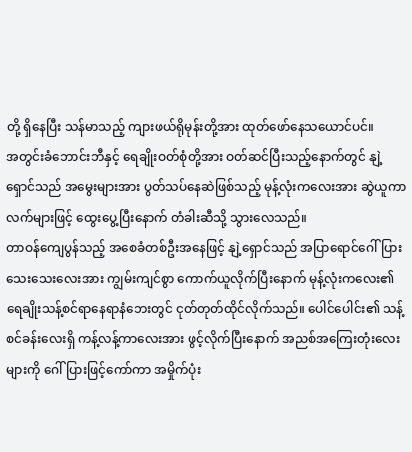တို့ ရှိနေပြီး သန်မာသည့် ကျားဖယ်ရိုမုန်းတို့အား ထုတ်ဖော်နေသယောင်ပင်။
အတွင်းခံဘောင်းဘီနှင့် ရေချိုးဝတ်စုံတို့အား ဝတ်ဆင်ပြီးသည့်နောက်တွင် နျဲ့ရှောင်သည် အမွေးများအား ပွတ်သပ်နေဆဲဖြစ်သည့် မုန့်လုံးကလေးအား ဆွဲယူကာ လက်များဖြင့် ထွေးပွေ့ပြီးနောက် တံခါးဆီသို့ သွားလေသည်။
တာဝန်ကျေပွန်သည့် အစေခံတစ်ဦးအနေဖြင့် နျဲ့ရှောင်သည် အပြာရောင်ဂေါ်ပြားသေးသေးလေးအား ကျွမ်းကျင်စွာ ကောက်ယူလိုက်ပြီးနောက် မုန့်လုံးကလေး၏ ရေချိုးသန့်စင်ရာနေရာနံဘေးတွင် ငုတ်တုတ်ထိုင်လိုက်သည်။ ပေါင်ပေါင်း၏ သန့်စင်ခန်းလေးရှိ ကန့်လန့်ကာလေးအား ဖွင့်လိုက်ပြီးနောက် အညစ်အကြေးတုံးလေးများကို ဂေါ်ပြားဖြင့်ကော်ကာ အမှိုက်ပုံး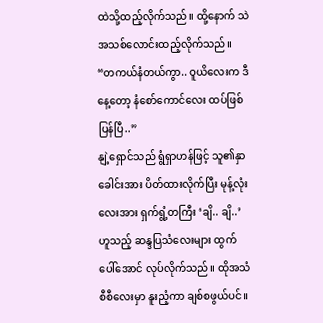ထဲသို့ထည့်လိုက်သည်။ ထို့နောက် သဲအသစ်လောင်းထည့်လိုက်သည်။
“တကယ်နံတယ်ကွာ.. ဝူယိလေးက ဒီနေ့တော့ နံစော်ကောင်လေး ထပ်ဖြစ်ပြန်ပြီ..”
နျဲ့ရှောင်သည် ရွံရှာဟန်ဖြင့် သူ၏နှာခေါင်းအား ပိတ်ထားလိုက်ပြီး မုန့်လုံးလေးအား ရှက်ရွံ့တကြီး ‘ချိ.. ချိ..’ ဟူသည့် ဆန္ဒပြသံလေးများ ထွက်ပေါ်အောင် လုပ်လိုက်သည်။ ထိုအသံစီစီလေးမှာ နူးညံ့ကာ ချစ်စဖွယ်ပင်။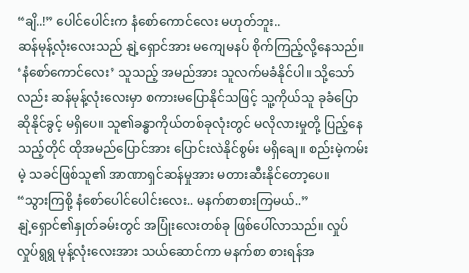“ချိ..!” ပေါင်ပေါင်းက နံစော်ကောင်လေး မဟုတ်ဘူး..
ဆန်မုန့်လုံးလေးသည် နျဲ့ရှောင်အား မကျေမနပ် စိုက်ကြည့်လို့နေသည်။ ‘နံစော်ကောင်လေး’ သူသည့် အမည်အား သူလက်မခံနိုင်ပါ။ သို့သော်လည်း ဆန်မုန့်လုံးလေးမှာ စကားမပြောနိုင်သဖြင့် သူ့ကိုယ်သူ ခုခံပြောဆိုနိုင်ခွင့် မရှိပေ။ သူ၏ခန္ဓာကိုယ်တစ်ခုလုံးတွင် မလိုလားမှုတို့ ပြည့်နေသည့်တိုင် ထိုအမည်ပြောင်အား ပြောင်းလဲနိုင်စွမ်း မရှိချေ။ စည်းမဲ့ကမ်းမဲ့ သခင်ဖြစ်သူ၏ အာဏာရှင်ဆန်မှုအား မတားဆီးနိုင်တော့ပေ။
“သွားကြစို့ နံစော်ပေါင်ပေါင်းလေး.. မနက်စာစားကြမယ်..”
နျဲ့ရှောင်၏နှုတ်ခမ်းတွင် အပြုံးလေးတစ်ခု ဖြစ်ပေါ်လာသည်။ လှုပ်လှုပ်ရွရွ မုန့်လုံးလေးအား သယ်ဆောင်ကာ မနက်စာ စားရန်အ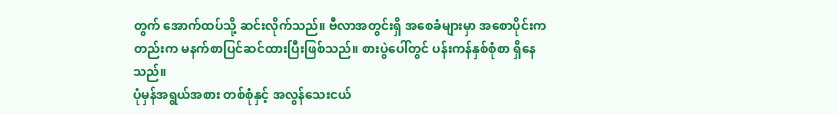တွက် အောက်ထပ်သို့ ဆင်းလိုက်သည်။ ဗီလာအတွင်းရှိ အစေခံများမှာ အစောပိုင်းကတည်းက မနက်စာပြင်ဆင်ထားပြီးဖြစ်သည်။ စားပွဲပေါ်တွင် ပန်းကန်နှစ်စုံစာ ရှိနေသည်။
ပုံမှန်အရွယ်အစား တစ်စုံနှင့် အလွန်သေးငယ်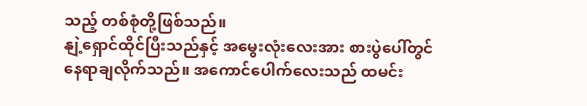သည့် တစ်စုံတို့ဖြစ်သည်။
နျဲ့ရှောင်ထိုင်ပြီးသည်နှင့် အမွေးလုံးလေးအား စားပွဲပေါ်တွင် နေရာချလိုက်သည်။ အကောင်ပေါက်လေးသည် ထမင်း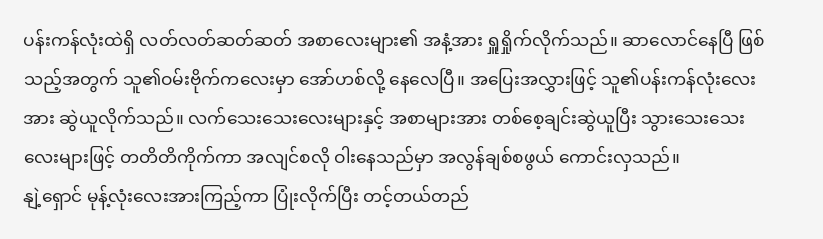ပန်းကန်လုံးထဲရှိ လတ်လတ်ဆတ်ဆတ် အစာလေးများ၏ အနံ့အား ရှူရှိုက်လိုက်သည်။ ဆာလောင်နေပြီ ဖြစ်သည့်အတွက် သူ၏ဝမ်းဗိုက်ကလေးမှာ အော်ဟစ်လို့ နေလေပြီ။ အပြေးအလွှားဖြင့် သူ၏ပန်းကန်လုံးလေးအား ဆွဲယူလိုက်သည်။ လက်သေးသေးလေးများနှင့် အစာများအား တစ်စေ့ချင်းဆွဲယူပြီး သွားသေးသေးလေးများဖြင့် တတိတိကိုက်ကာ အလျင်စလို ဝါးနေသည်မှာ အလွန်ချစ်စဖွယ် ကောင်းလှသည်။
နျဲ့ရှောင် မုန့်လုံးလေးအားကြည့်ကာ ပြုံးလိုက်ပြီး တင့်တယ်တည်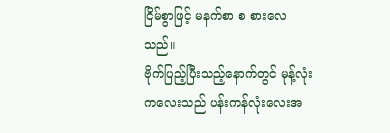ငြိမ်စွာဖြင့် မနက်စာ စ စားလေသည်။
ဗိုက်ပြည့်ပြီးသည့်နောက်တွင် မုန့်လုံးကလေးသည် ပန်းကန်လုံးလေးအ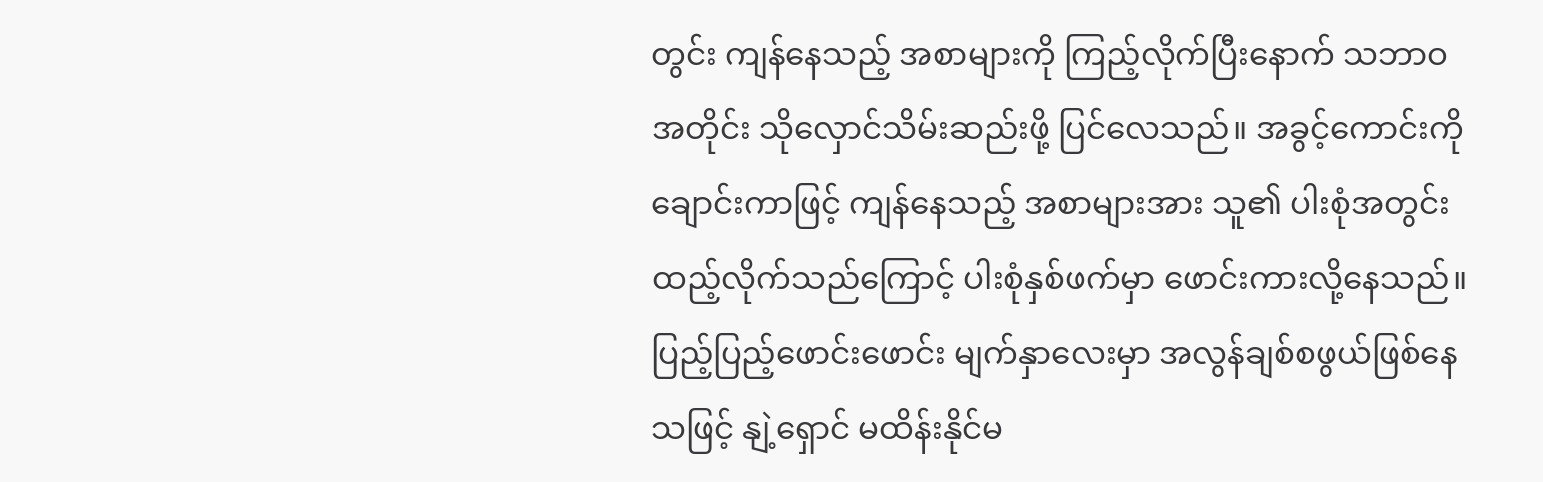တွင်း ကျန်နေသည့် အစာများကို ကြည့်လိုက်ပြီးနောက် သဘာဝအတိုင်း သိုလှောင်သိမ်းဆည်းဖို့ ပြင်လေသည်။ အခွင့်ကောင်းကို ချောင်းကာဖြင့် ကျန်နေသည့် အစာများအား သူ၏ ပါးစုံအတွင်း ထည့်လိုက်သည်ကြောင့် ပါးစုံနှစ်ဖက်မှာ ဖောင်းကားလို့နေသည်။
ပြည့်ပြည့်ဖောင်းဖောင်း မျက်နှာလေးမှာ အလွန်ချစ်စဖွယ်ဖြစ်နေသဖြင့် နျဲ့ရှောင် မထိန်းနိုင်မ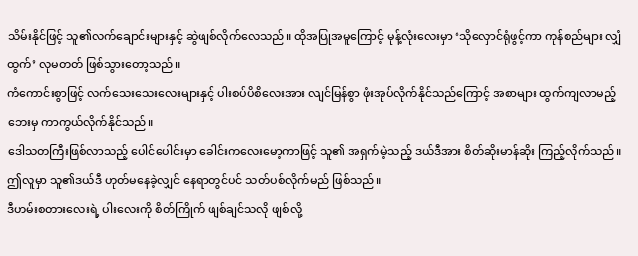သိမ်းနိုင်ဖြင့် သူ၏လက်ချောင်းများနှင့် ဆွဲဖျစ်လိုက်လေသည်။ ထိုအပြုအမူကြောင့် မုန့်လုံးလေးမှာ ‘သိုလှောင်ရုံဖွင့်ကာ ကုန်စည်များ လျှံထွက်’ လုမတတ် ဖြစ်သွားတော့သည်။
ကံကောင်းစွာဖြင့် လက်သေးသေးလေးများနှင့် ပါးစပ်ပိစိလေးအား လျင်မြန်စွာ ဖုံးအုပ်လိုက်နိုင်သည်ကြောင့် အစာများ ထွက်ကျလာမည့်ဘေးမှ ကာကွယ်လိုက်နိုင်သည်။
ဒေါသတကြီးဖြစ်လာသည့် ပေါင်ပေါင်းမှာ ခေါင်းကလေးမော့ကာဖြင့် သူ၏ အရှက်မဲ့သည့် ဒယ်ဒီအား စိတ်ဆိုးမာန်ဆိုး ကြည့်လိုက်သည်။ ဤလူမှာ သူ၏ဒယ်ဒီ ဟုတ်မနေခဲ့လျှင် နေရာတွင်ပင် သတ်ပစ်လိုက်မည် ဖြစ်သည်။
ဒီဟမ်းစတားလေးရဲ့ ပါးလေးကို စိတ်ကြိုက် ဖျစ်ချင်သလို ဖျစ်လို့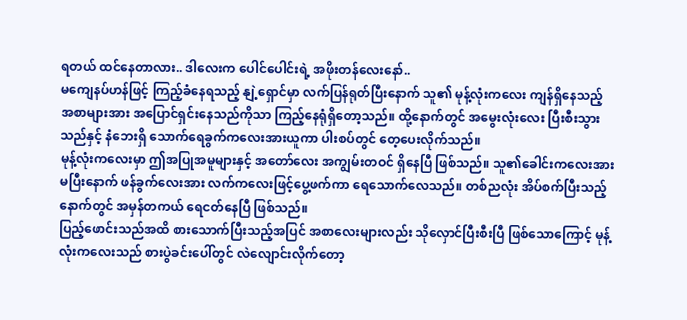ရတယ် ထင်နေတာလား.. ဒါလေးက ပေါင်ပေါင်းရဲ့ အဖိုးတန်လေးနော်..
မကျေနပ်ဟန်ဖြင့် ကြည့်ခံနေရသည့် နျဲ့ရှောင်မှာ လက်ပြန်ရုတ်ပြီးနောက် သူ၏ မုန့်လုံးကလေး ကျန်ရှိနေသည့် အစာများအား အပြောင်ရှင်းနေသည်ကိုသာ ကြည့်နေရုံရှိတော့သည်။ ထို့နောက်တွင် အမွေးလုံးလေး ပြီးစီးသွားသည်နှင့် နံဘေးရှိ သောက်ရေခွက်ကလေးအားယူကာ ပါးစပ်တွင် တေ့ပေးလိုက်သည်။
မုန့်လုံးကလေးမှာ ဤအပြုအမူများနှင့် အတော်လေး အကျွမ်းတဝင် ရှိနေပြီ ဖြစ်သည်။ သူ၏ခေါင်းကလေးအား မပြီးနောက် ဖန်ခွက်လေးအား လက်ကလေးဖြင့်ပွေ့ဖက်ကာ ရေသောက်လေသည်။ တစ်ညလုံး အိပ်စက်ပြီးသည့်နောက်တွင် အမှန်တကယ် ရေငတ်နေပြီ ဖြစ်သည်။
ပြည့်ဖောင်းသည်အထိ စားသောက်ပြီးသည့်အပြင် အစာလေးများလည်း သိုလှောင်ပြီးစီးပြီ ဖြစ်သောကြောင့် မုန့်လုံးကလေးသည် စားပွဲခင်းပေါ်တွင် လဲလျောင်းလိုက်တော့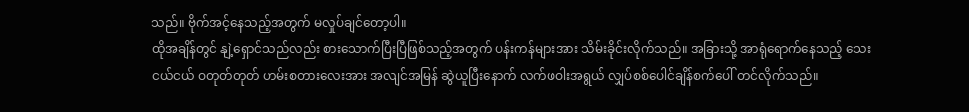သည်။ ဗိုက်အင့်နေသည့်အတွက် မလှုပ်ချင်တော့ပါ။
ထိုအချိန်တွင် နျဲ့ရှောင်သည်လည်း စားသောက်ပြီးပြီဖြစ်သည့်အတွက် ပန်းကန်များအား သိမ်းခိုင်းလိုက်သည်။ အခြားသို့ အာရုံရောက်နေသည့် သေးငယ်ငယ် ဝတုတ်တုတ် ဟမ်းစတားလေးအား အလျင်အမြန် ဆွဲယူပြီးနောက် လက်ဖဝါးအရွယ် လျှပ်စစ်ပေါင်ချိန်စက်ပေါ် တင်လိုက်သည်။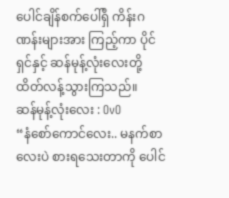ပေါင်ချိန်စက်ပေါ်ရှိ ကိန်းဂဏန်းများအား ကြည့်ကာ ပိုင်ရှင်နှင့် ဆန်မုန့်လုံးလေးတို့ ထိတ်လန့်သွားကြသည်။
ဆန်မုန့်လုံးလေး : OvO
“နံစော်ကောင်လေး.. မနက်စာလေးပဲ စားရသေးတာကို ပေါင်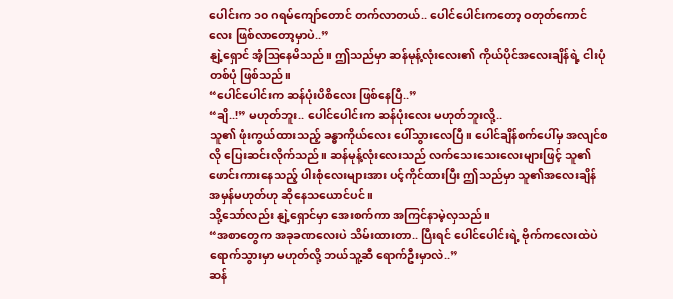ပေါင်းက ၁၀ ဂရမ်ကျော်တောင် တက်လာတယ်.. ပေါင်ပေါင်းကတော့ ဝတုတ်ကောင်လေး ဖြစ်လာတော့မှာပဲ..”
နျဲ့ရှောင် အံ့ဩနေမိသည်။ ဤသည်မှာ ဆန်မုန့်လုံးလေး၏ ကိုယ်ပိုင်အလေးချိန်ရဲ့ ငါးပုံတစ်ပုံ ဖြစ်သည်။
“ပေါင်ပေါင်းက ဆန်ပုံးပိစိလေး ဖြစ်နေပြီ..”
“ချိ..!” မဟုတ်ဘူး.. ပေါင်ပေါင်းက ဆန်ပုံးလေး မဟုတ်ဘူးလို့..
သူ၏ ဖုံးကွယ်ထားသည့် ခန္ဓာကိုယ်လေး ပေါ်သွားလေပြီ။ ပေါင်ချိန်စက်ပေါ်မှ အလျင်စလို ပြေးဆင်းလိုက်သည်။ ဆန်မုန့်လုံးလေးသည် လက်သေးသေးလေးများဖြင့် သူ၏ဖောင်းကားနေသည့် ပါးစုံလေးများအား ပင့်ကိုင်ထားပြီး ဤသည်မှာ သူ၏အလေးချိန် အမှန်မဟုတ်ဟု ဆိုနေသယောင်ပင်။
သို့သော်လည်း နျဲ့ရှောင်မှာ အေးစက်ကာ အကြင်နာမဲ့လှသည်။
“အစာတွေက အခုခဏလေးပဲ သိမ်းထားတာ.. ပြီးရင် ပေါင်ပေါင်းရဲ့ ဗိုက်ကလေးထဲပဲ ရောက်သွားမှာ မဟုတ်လို့ ဘယ်သူ့ဆီ ရောက်ဦးမှာလဲ..”
ဆန်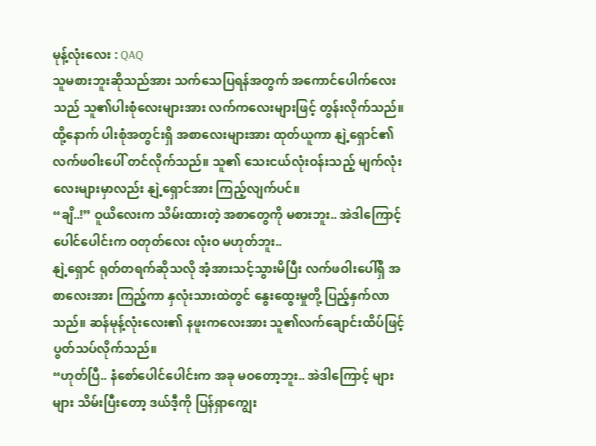မုန့်လုံးလေး : QAQ
သူမစားဘူးဆိုသည်အား သက်သေပြရန်အတွက် အကောင်ပေါက်လေးသည် သူ၏ပါးစုံလေးများအား လက်ကလေးများဖြင့် တွန်းလိုက်သည်။ ထို့နောက် ပါးစုံအတွင်းရှိ အစာလေးများအား ထုတ်ယူကာ နျဲ့ရှောင်၏ လက်ဖဝါးပေါ် တင်လိုက်သည်။ သူ၏ သေးငယ်လုံးဝန်းသည့် မျက်လုံးလေးများမှာလည်း နျဲ့ရှောင်အား ကြည့်လျက်ပင်။
“ချိ..!” ဝူယိလေးက သိမ်းထားတဲ့ အစာတွေကို မစားဘူး.. အဲဒါကြောင့် ပေါင်ပေါင်းက ဝတုတ်လေး လုံးဝ မဟုတ်ဘူး..
နျဲ့ရှောင် ရုတ်တရက်ဆိုသလို အံ့အားသင့်သွားမိပြီး လက်ဖဝါးပေါ်ရှိ အစာလေးအား ကြည့်ကာ နှလုံးသားထဲတွင် နွေးထွေးမှုတို့ ပြည့်နှက်လာသည်။ ဆန်မုန့်လုံးလေး၏ နဖူးကလေးအား သူ၏လက်ချောင်းထိပ်ဖြင့် ပွတ်သပ်လိုက်သည်။
“ဟုတ်ပြီ.. နံစော်ပေါင်ပေါင်းက အခု မဝတော့ဘူး.. အဲဒါကြောင့် များများ သိမ်းပြီးတော့ ဒယ်ဒီ့ကို ပြန်ရှာကျွေး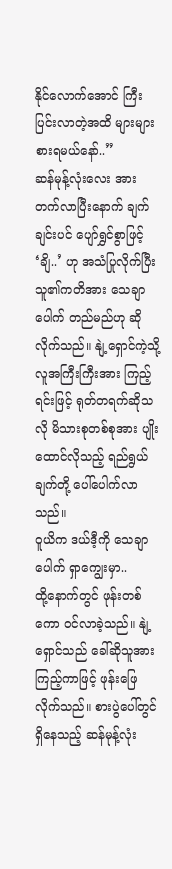နိုင်လောက်အောင် ကြီးပြင်းလာတဲ့အထိ များများစားရမယ်နော်..”
ဆန်မုန့်လုံးလေး အားတက်လာပြီးနောက် ချက်ချင်းပင် ပျော်ရွှင်စွာဖြင့် ‘ချိ..’ ဟု အသံပြုလိုက်ပြီး သူ၏ကတိအား သေချာပေါက် တည်မည်ဟု ဆိုလိုက်သည်။ နျဲ့ရှောင်ကဲ့သို့ လူအကြီးကြီးအား ကြည့်ရင်းဖြင့် ရုတ်တရက်ဆိုသလို မိသားစုတစ်စုအား ပျိုးထောင်လိုသည့် ရည်ရွယ်ချက်တို့ ပေါ်ပေါက်လာသည်။
ဝူယိက ဒယ်ဒီ့ကို သေချာပေါက် ရှာကျွေးမှာ..
ထို့နောက်တွင် ဖုန်းတစ်ကော ဝင်လာခဲ့သည်။ နျဲ့ရှောင်သည် ခေါ်ဆိုသူအား ကြည့်ကာဖြင့် ဖုန်းဖြေလိုက်သည်။ စားပွဲပေါ်တွင် ရှိနေသည့် ဆန်မုန့်လုံး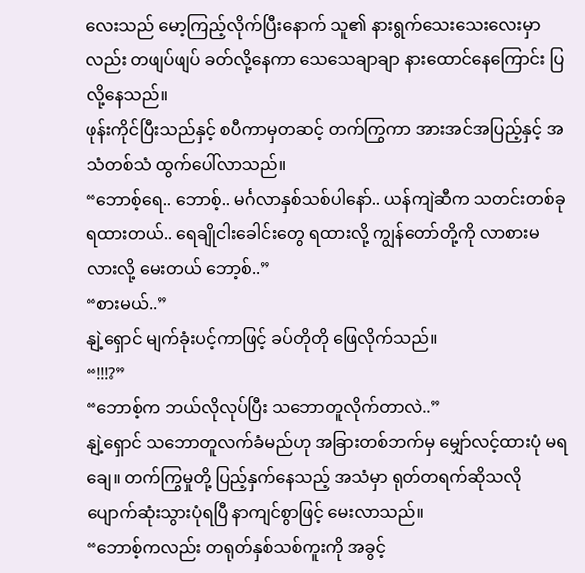လေးသည် မော့ကြည့်လိုက်ပြီးနောက် သူ၏ နားရွက်သေးသေးလေးမှာလည်း တဖျပ်ဖျပ် ခတ်လို့နေကာ သေသေချာချာ နားထောင်နေကြောင်း ပြလို့နေသည်။
ဖုန်းကိုင်ပြီးသည်နှင့် စပီကာမှတဆင့် တက်ကြွကာ အားအင်အပြည့်နှင့် အသံတစ်သံ ထွက်ပေါ်လာသည်။
“ဘောစ့်ရေ.. ဘောစ့်.. မင်္ဂလာနှစ်သစ်ပါနော်.. ယန်ကျဲဆီက သတင်းတစ်ခု ရထားတယ်.. ရေချိုငါးခေါင်းတွေ ရထားလို့ ကျွန်တော်တို့ကို လာစားမလားလို့ မေးတယ် ဘော့စ်..”
“စားမယ်..”
နျဲ့ရှောင် မျက်ခုံးပင့်ကာဖြင့် ခပ်တိုတို ဖြေလိုက်သည်။
“!!!?”
“ဘောစ့်က ဘယ်လိုလုပ်ပြီး သဘောတူလိုက်တာလဲ..”
နျဲ့ရှောင် သဘောတူလက်ခံမည်ဟု အခြားတစ်ဘက်မှ မျှော်လင့်ထားပုံ မရချေ။ တက်ကြွမှုတို့ ပြည့်နှက်နေသည့် အသံမှာ ရုတ်တရက်ဆိုသလို ပျောက်ဆုံးသွားပုံရပြီ နာကျင်စွာဖြင့် မေးလာသည်။
“ဘောစ့်ကလည်း တရုတ်နှစ်သစ်ကူးကို အခွင့်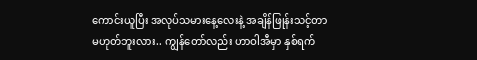ကောင်းယူပြီး အလုပ်သမားနေ့လေးနဲ့ အချိန်ဖြုန်းသင့်တာ မဟုတ်ဘူးလား.. ကျွန်တော်လည်း ဟာဝါအီမှာ နှစ်ရက်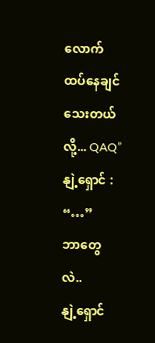လောက် ထပ်နေချင်သေးတယ်လို့... QAQ”
နျဲ့ရှောင် : “…”
ဘာတွေလဲ..
နျဲ့ရှောင်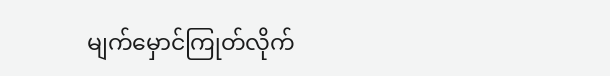မျက်မှောင်ကြုတ်လိုက်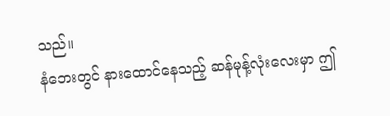သည်။
နံဘေးတွင် နားထောင်နေသည့် ဆန်မုန့်လုံးလေးမှာ ဤ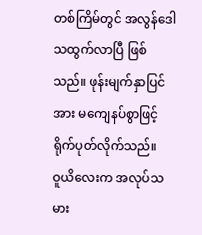တစ်ကြိမ်တွင် အလွန်ဒေါသထွက်လာပြီ ဖြစ်သည်။ ဖုန်းမျက်နှာပြင်အား မကျေနပ်စွာဖြင့် ရိုက်ပုတ်လိုက်သည်။
ဝူယိလေးက အလုပ်သမား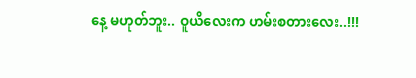နေ့ မဟုတ်ဘူး.. ဝူယိလေးက ဟမ်းစတားလေး..!!!